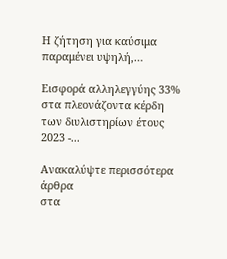Η ζήτηση για καύσιμα παραμένει υψηλή,…

Εισφορά αλληλεγγύης 33% στα πλεονάζοντα κέρδη των διυλιστηρίων έτους 2023 -...

Ανακαλύψτε περισσότερα άρθρα
στα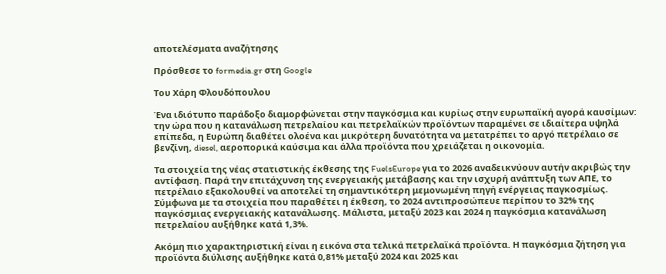αποτελέσματα αναζήτησης

Πρόσθεσε το formedia.gr στη Google

Του Χάρη Φλουδόπουλου

Ένα ιδιότυπο παράδοξο διαμορφώνεται στην παγκόσμια και κυρίως στην ευρωπαϊκή αγορά καυσίμων: την ώρα που η κατανάλωση πετρελαίου και πετρελαϊκών προϊόντων παραμένει σε ιδιαίτερα υψηλά επίπεδα, η Ευρώπη διαθέτει ολοένα και μικρότερη δυνατότητα να μετατρέπει το αργό πετρέλαιο σε βενζίνη, diesel, αεροπορικά καύσιμα και άλλα προϊόντα που χρειάζεται η οικονομία.

Τα στοιχεία της νέας στατιστικής έκθεσης της FuelsEurope για το 2026 αναδεικνύουν αυτήν ακριβώς την αντίφαση. Παρά την επιτάχυνση της ενεργειακής μετάβασης και την ισχυρή ανάπτυξη των ΑΠΕ, το πετρέλαιο εξακολουθεί να αποτελεί τη σημαντικότερη μεμονωμένη πηγή ενέργειας παγκοσμίως. Σύμφωνα με τα στοιχεία που παραθέτει η έκθεση, το 2024 αντιπροσώπευε περίπου το 32% της παγκόσμιας ενεργειακής κατανάλωσης. Μάλιστα, μεταξύ 2023 και 2024 η παγκόσμια κατανάλωση πετρελαίου αυξήθηκε κατά 1,3%.

Ακόμη πιο χαρακτηριστική είναι η εικόνα στα τελικά πετρελαϊκά προϊόντα. Η παγκόσμια ζήτηση για προϊόντα διύλισης αυξήθηκε κατά 0,81% μεταξύ 2024 και 2025 και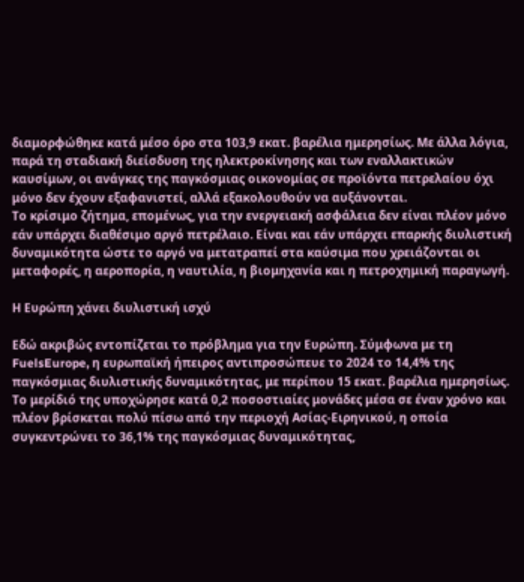διαμορφώθηκε κατά μέσο όρο στα 103,9 εκατ. βαρέλια ημερησίως. Με άλλα λόγια, παρά τη σταδιακή διείσδυση της ηλεκτροκίνησης και των εναλλακτικών καυσίμων, οι ανάγκες της παγκόσμιας οικονομίας σε προϊόντα πετρελαίου όχι μόνο δεν έχουν εξαφανιστεί, αλλά εξακολουθούν να αυξάνονται.
Το κρίσιμο ζήτημα, επομένως, για την ενεργειακή ασφάλεια δεν είναι πλέον μόνο εάν υπάρχει διαθέσιμο αργό πετρέλαιο. Είναι και εάν υπάρχει επαρκής διυλιστική δυναμικότητα ώστε το αργό να μετατραπεί στα καύσιμα που χρειάζονται οι μεταφορές, η αεροπορία, η ναυτιλία, η βιομηχανία και η πετροχημική παραγωγή.

Η Ευρώπη χάνει διυλιστική ισχύ

Εδώ ακριβώς εντοπίζεται το πρόβλημα για την Ευρώπη. Σύμφωνα με τη FuelsEurope, η ευρωπαϊκή ήπειρος αντιπροσώπευε το 2024 το 14,4% της παγκόσμιας διυλιστικής δυναμικότητας, με περίπου 15 εκατ. βαρέλια ημερησίως. Το μερίδιό της υποχώρησε κατά 0,2 ποσοστιαίες μονάδες μέσα σε έναν χρόνο και πλέον βρίσκεται πολύ πίσω από την περιοχή Ασίας-Ειρηνικού, η οποία συγκεντρώνει το 36,1% της παγκόσμιας δυναμικότητας,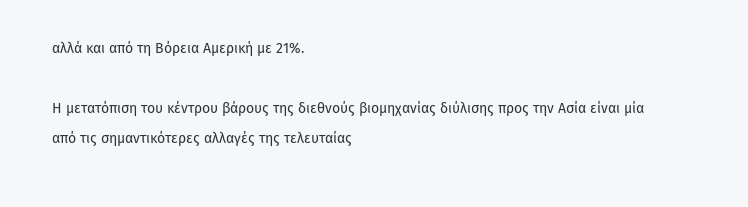αλλά και από τη Βόρεια Αμερική με 21%.

Η μετατόπιση του κέντρου βάρους της διεθνούς βιομηχανίας διύλισης προς την Ασία είναι μία από τις σημαντικότερες αλλαγές της τελευταίας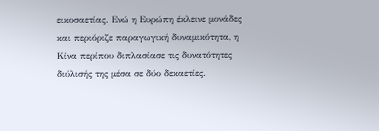εικοσαετίας. Ενώ η Ευρώπη έκλεινε μονάδες και περιόριζε παραγωγική δυναμικότητα, η Κίνα περίπου διπλασίασε τις δυνατότητες διύλισής της μέσα σε δύο δεκαετίες.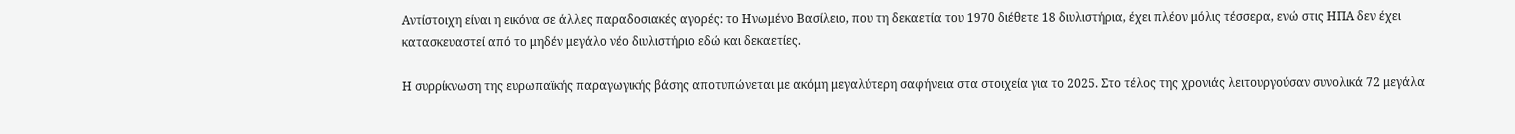Αντίστοιχη είναι η εικόνα σε άλλες παραδοσιακές αγορές: το Ηνωμένο Βασίλειο, που τη δεκαετία του 1970 διέθετε 18 διυλιστήρια, έχει πλέον μόλις τέσσερα, ενώ στις ΗΠΑ δεν έχει κατασκευαστεί από το μηδέν μεγάλο νέο διυλιστήριο εδώ και δεκαετίες.

Η συρρίκνωση της ευρωπαϊκής παραγωγικής βάσης αποτυπώνεται με ακόμη μεγαλύτερη σαφήνεια στα στοιχεία για το 2025. Στο τέλος της χρονιάς λειτουργούσαν συνολικά 72 μεγάλα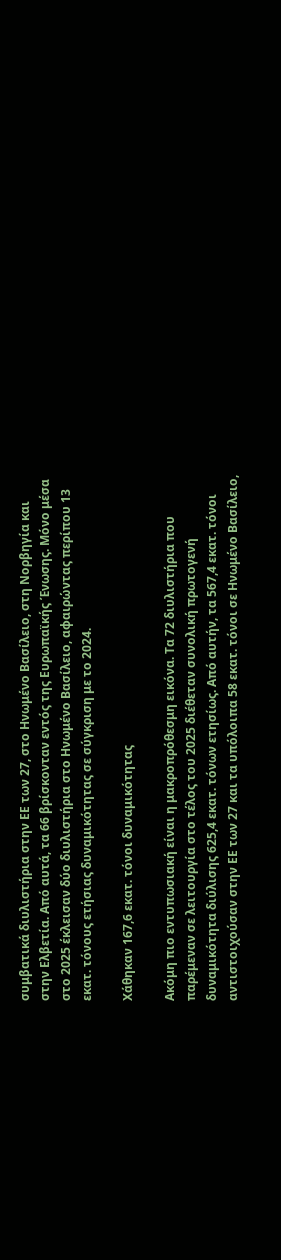συμβατικά διυλιστήρια στην ΕΕ των 27, στο Ηνωμένο Βασίλειο, στη Νορβηγία και στην Ελβετία. Από αυτά, τα 66 βρίσκονταν εντός της Ευρωπαϊκής Ένωσης. Μόνο μέσα στο 2025 έκλεισαν δύο διυλιστήρια στο Ηνωμένο Βασίλειο, αφαιρώντας περίπου 13 εκατ. τόνους ετήσιας δυναμικότητας σε σύγκριση με το 2024.

Χάθηκαν 167,6 εκατ. τόνοι δυναμικότητας

Ακόμη πιο εντυπωσιακή είναι η μακροπρόθεσμη εικόνα. Τα 72 διυλιστήρια που παρέμεναν σε λειτουργία στο τέλος του 2025 διέθεταν συνολική πρωτογενή δυναμικότητα διύλισης 625,4 εκατ. τόνων ετησίως. Από αυτήν, τα 567,4 εκατ. τόνοι αντιστοιχούσαν στην ΕΕ των 27 και τα υπόλοιπα 58 εκατ. τόνοι σε Ηνωμένο Βασίλειο,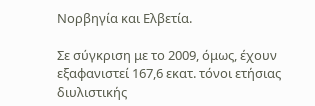Νορβηγία και Ελβετία.

Σε σύγκριση με το 2009, όμως, έχουν εξαφανιστεί 167,6 εκατ. τόνοι ετήσιας διυλιστικής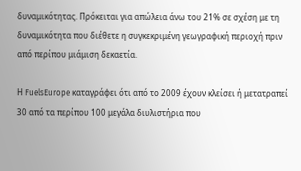δυναμικότητας. Πρόκειται για απώλεια άνω του 21% σε σχέση με τη δυναμικότητα που διέθετε η συγκεκριμένη γεωγραφική περιοχή πριν από περίπου μιάμιση δεκαετία.

Η FuelsEurope καταγράφει ότι από το 2009 έχουν κλείσει ή μετατραπεί 30 από τα περίπου 100 μεγάλα διυλιστήρια που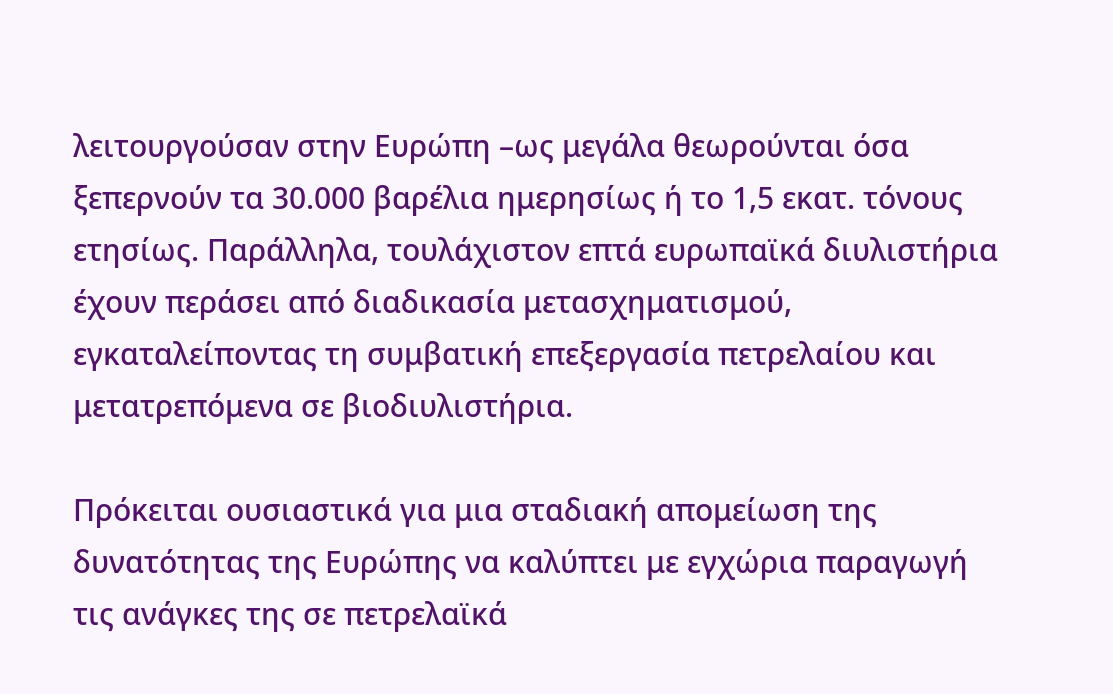λειτουργούσαν στην Ευρώπη –ως μεγάλα θεωρούνται όσα ξεπερνούν τα 30.000 βαρέλια ημερησίως ή το 1,5 εκατ. τόνους ετησίως. Παράλληλα, τουλάχιστον επτά ευρωπαϊκά διυλιστήρια έχουν περάσει από διαδικασία μετασχηματισμού, εγκαταλείποντας τη συμβατική επεξεργασία πετρελαίου και μετατρεπόμενα σε βιοδιυλιστήρια.

Πρόκειται ουσιαστικά για μια σταδιακή απομείωση της δυνατότητας της Ευρώπης να καλύπτει με εγχώρια παραγωγή τις ανάγκες της σε πετρελαϊκά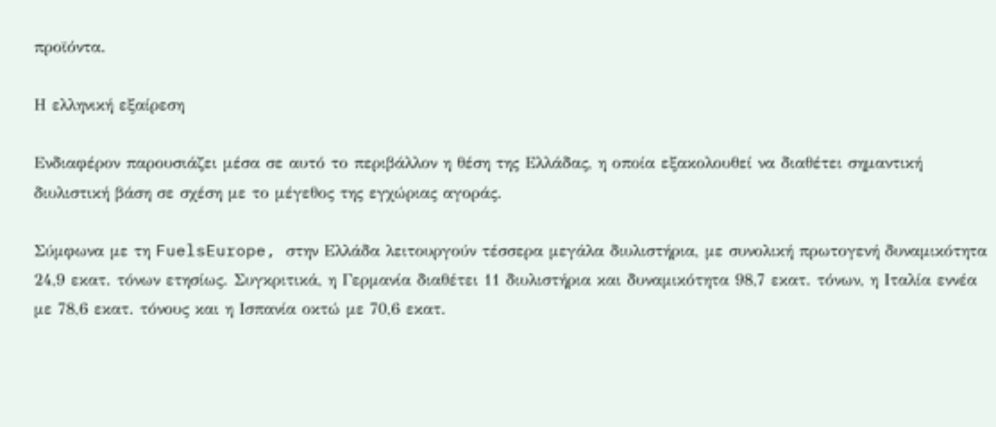προϊόντα.

Η ελληνική εξαίρεση

Ενδιαφέρον παρουσιάζει μέσα σε αυτό το περιβάλλον η θέση της Ελλάδας, η οποία εξακολουθεί να διαθέτει σημαντική διυλιστική βάση σε σχέση με το μέγεθος της εγχώριας αγοράς.

Σύμφωνα με τη FuelsEurope, στην Ελλάδα λειτουργούν τέσσερα μεγάλα διυλιστήρια, με συνολική πρωτογενή δυναμικότητα 24,9 εκατ. τόνων ετησίως. Συγκριτικά, η Γερμανία διαθέτει 11 διυλιστήρια και δυναμικότητα 98,7 εκατ. τόνων, η Ιταλία εννέα με 78,6 εκατ. τόνους και η Ισπανία οκτώ με 70,6 εκατ.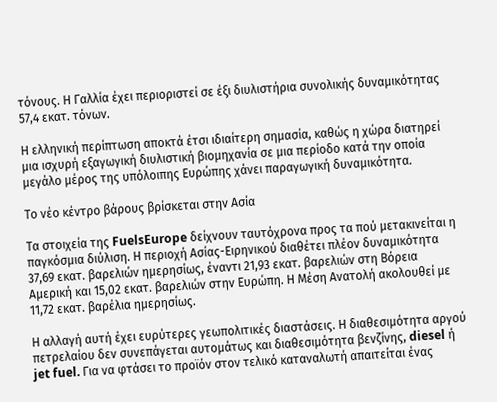τόνους. Η Γαλλία έχει περιοριστεί σε έξι διυλιστήρια συνολικής δυναμικότητας 57,4 εκατ. τόνων.

Η ελληνική περίπτωση αποκτά έτσι ιδιαίτερη σημασία, καθώς η χώρα διατηρεί μια ισχυρή εξαγωγική διυλιστική βιομηχανία σε μια περίοδο κατά την οποία μεγάλο μέρος της υπόλοιπης Ευρώπης χάνει παραγωγική δυναμικότητα.

Το νέο κέντρο βάρους βρίσκεται στην Ασία

Τα στοιχεία της FuelsEurope δείχνουν ταυτόχρονα προς τα πού μετακινείται η παγκόσμια διύλιση. Η περιοχή Ασίας-Ειρηνικού διαθέτει πλέον δυναμικότητα 37,69 εκατ. βαρελιών ημερησίως, έναντι 21,93 εκατ. βαρελιών στη Βόρεια Αμερική και 15,02 εκατ. βαρελιών στην Ευρώπη. Η Μέση Ανατολή ακολουθεί με 11,72 εκατ. βαρέλια ημερησίως.

Η αλλαγή αυτή έχει ευρύτερες γεωπολιτικές διαστάσεις. Η διαθεσιμότητα αργού πετρελαίου δεν συνεπάγεται αυτομάτως και διαθεσιμότητα βενζίνης, diesel ή jet fuel. Για να φτάσει το προϊόν στον τελικό καταναλωτή απαιτείται ένας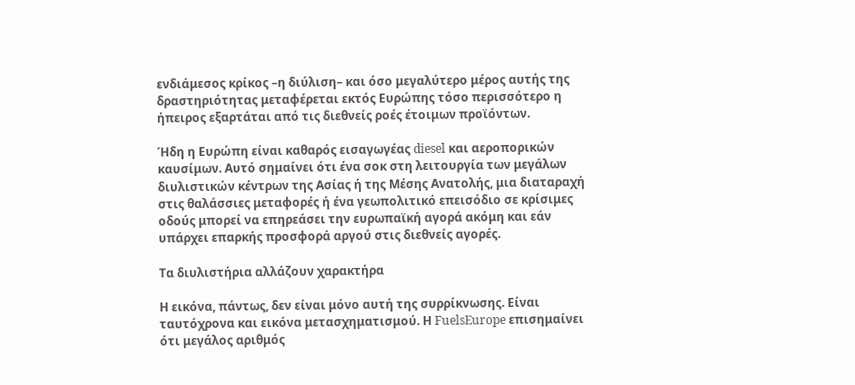ενδιάμεσος κρίκος –η διύλιση– και όσο μεγαλύτερο μέρος αυτής της δραστηριότητας μεταφέρεται εκτός Ευρώπης τόσο περισσότερο η ήπειρος εξαρτάται από τις διεθνείς ροές έτοιμων προϊόντων.

Ήδη η Ευρώπη είναι καθαρός εισαγωγέας diesel και αεροπορικών καυσίμων. Αυτό σημαίνει ότι ένα σοκ στη λειτουργία των μεγάλων διυλιστικών κέντρων της Ασίας ή της Μέσης Ανατολής, μια διαταραχή στις θαλάσσιες μεταφορές ή ένα γεωπολιτικό επεισόδιο σε κρίσιμες οδούς μπορεί να επηρεάσει την ευρωπαϊκή αγορά ακόμη και εάν υπάρχει επαρκής προσφορά αργού στις διεθνείς αγορές.

Τα διυλιστήρια αλλάζουν χαρακτήρα

Η εικόνα, πάντως, δεν είναι μόνο αυτή της συρρίκνωσης. Είναι ταυτόχρονα και εικόνα μετασχηματισμού. Η FuelsEurope επισημαίνει ότι μεγάλος αριθμός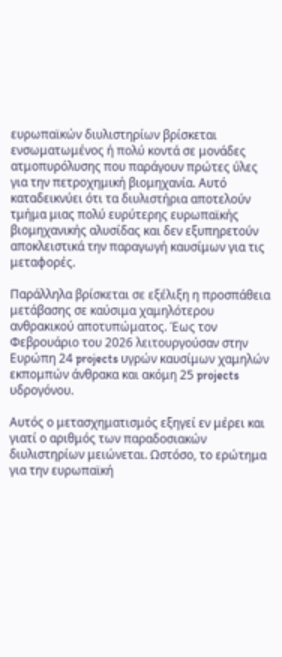ευρωπαϊκών διυλιστηρίων βρίσκεται ενσωματωμένος ή πολύ κοντά σε μονάδες ατμοπυρόλυσης που παράγουν πρώτες ύλες για την πετροχημική βιομηχανία. Αυτό καταδεικνύει ότι τα διυλιστήρια αποτελούν τμήμα μιας πολύ ευρύτερης ευρωπαϊκής βιομηχανικής αλυσίδας και δεν εξυπηρετούν αποκλειστικά την παραγωγή καυσίμων για τις μεταφορές.

Παράλληλα βρίσκεται σε εξέλιξη η προσπάθεια μετάβασης σε καύσιμα χαμηλότερου ανθρακικού αποτυπώματος. Έως τον Φεβρουάριο του 2026 λειτουργούσαν στην Ευρώπη 24 projects υγρών καυσίμων χαμηλών εκπομπών άνθρακα και ακόμη 25 projects υδρογόνου.

Αυτός ο μετασχηματισμός εξηγεί εν μέρει και γιατί ο αριθμός των παραδοσιακών διυλιστηρίων μειώνεται. Ωστόσο, το ερώτημα για την ευρωπαϊκή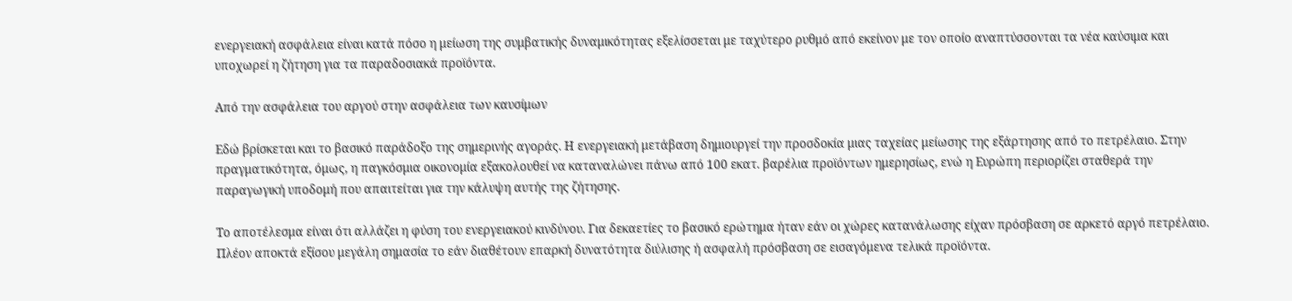ενεργειακή ασφάλεια είναι κατά πόσο η μείωση της συμβατικής δυναμικότητας εξελίσσεται με ταχύτερο ρυθμό από εκείνον με τον οποίο αναπτύσσονται τα νέα καύσιμα και υποχωρεί η ζήτηση για τα παραδοσιακά προϊόντα.

Από την ασφάλεια του αργού στην ασφάλεια των καυσίμων

Εδώ βρίσκεται και το βασικό παράδοξο της σημερινής αγοράς. Η ενεργειακή μετάβαση δημιουργεί την προσδοκία μιας ταχείας μείωσης της εξάρτησης από το πετρέλαιο. Στην πραγματικότητα, όμως, η παγκόσμια οικονομία εξακολουθεί να καταναλώνει πάνω από 100 εκατ. βαρέλια προϊόντων ημερησίως, ενώ η Ευρώπη περιορίζει σταθερά την παραγωγική υποδομή που απαιτείται για την κάλυψη αυτής της ζήτησης.

Το αποτέλεσμα είναι ότι αλλάζει η φύση του ενεργειακού κινδύνου. Για δεκαετίες το βασικό ερώτημα ήταν εάν οι χώρες κατανάλωσης είχαν πρόσβαση σε αρκετό αργό πετρέλαιο. Πλέον αποκτά εξίσου μεγάλη σημασία το εάν διαθέτουν επαρκή δυνατότητα διύλισης ή ασφαλή πρόσβαση σε εισαγόμενα τελικά προϊόντα.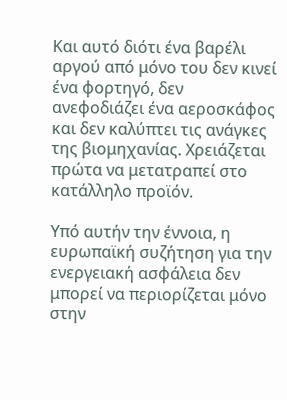Και αυτό διότι ένα βαρέλι αργού από μόνο του δεν κινεί ένα φορτηγό, δεν ανεφοδιάζει ένα αεροσκάφος και δεν καλύπτει τις ανάγκες της βιομηχανίας. Χρειάζεται πρώτα να μετατραπεί στο κατάλληλο προϊόν.

Υπό αυτήν την έννοια, η ευρωπαϊκή συζήτηση για την ενεργειακή ασφάλεια δεν μπορεί να περιορίζεται μόνο στην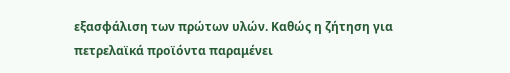εξασφάλιση των πρώτων υλών. Καθώς η ζήτηση για πετρελαϊκά προϊόντα παραμένει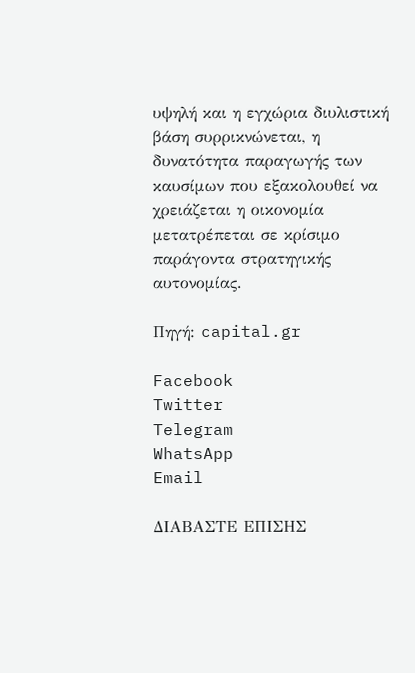υψηλή και η εγχώρια διυλιστική βάση συρρικνώνεται, η δυνατότητα παραγωγής των καυσίμων που εξακολουθεί να χρειάζεται η οικονομία μετατρέπεται σε κρίσιμο παράγοντα στρατηγικής αυτονομίας.

Πηγή: capital.gr

Facebook
Twitter
Telegram
WhatsApp
Email

ΔΙΑΒΑΣΤΕ ΕΠΙΣΗΣ